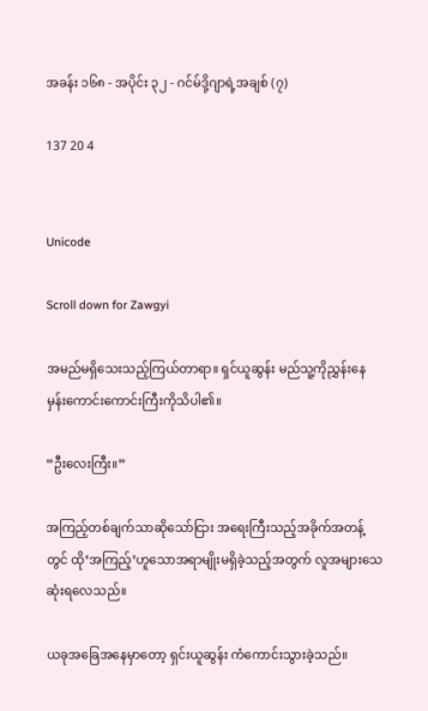အခန်း ၁၆၈ - အပိုင်း ၃၂ - ဂင်မ်ဒို့ဂျာရဲ့အချစ် (၇)

137 20 4


Unicode

Scroll down for Zawgyi

အမည်မရှိသေးသည့်ကြယ်တာရာ။ ရှင်ယူဆွန်း မည်သူ့ကို‌ညွှန်းနေမှန်းကောင်းကောင်းကြီးကိုသိပါ၏။

“ဦးလေးကြီး။”

အကြည့်တစ်ချက်သာဆိုသော်ငြား အရေးကြီးသည့်အခိုက်အတန့်တွင် ထို‘အကြည့်’ဟူသောအရာမျိုးမရှိခဲ့သည့်အတွက် လူအများသေဆုံးရလေသည်။

ယခုအခြေအနေမှာတော့ ရှင်းယူဆွန်း ကံကောင်းသွားခဲ့သည်။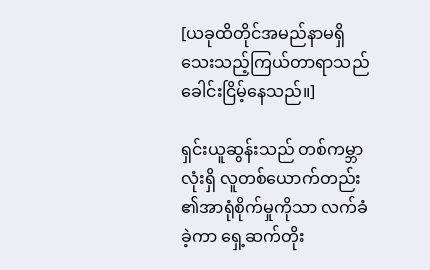[ယခုထိတိုင်အမည်နာမရှိသေးသည့်ကြယ်တာရာသည် ခေါင်းငြိမ့်နေသည်။]

ရှင်းယူဆွန်းသည် တစ်ကမ္ဘာလုံးရှိ လူတစ်ယောက်တည်း၏အာရုံစိုက်မှုကိုသာ လက်ခံခဲ့ကာ ရှေ့ဆက်တိုး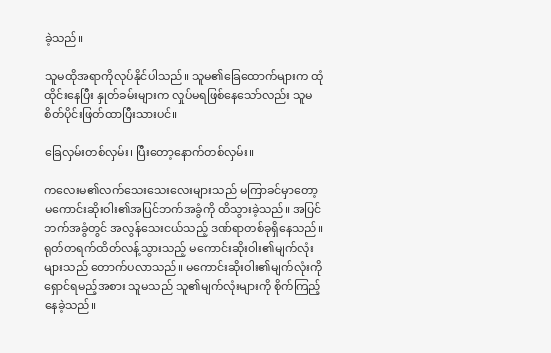ခဲ့သည်။

သူမထိုအရာကိုလုပ်နိုင်ပါသည်။ သူမ၏ခြေထောက်များက ထုံထိုင်းနေပြီး နှုတ်ခမ်းများက လှုပ်မရဖြစ်နေသော်လည်း သူမစိတ်ပိုင်းဖြတ်ထာပြီးသားပင်။

ခြေလှမ်းတစ်လှမ်း၊ ပြီးတော့နောက်တစ်လှမ်း။

ကလေးမ၏လက်သေးသေးလေးများသည် မကြာခင်မှာတော့ မကောင်းဆိုးဝါး၏အပြင်ဘက်အခွံကို ထိသွားခဲ့သည်။ အပြင်ဘက်အခွံတွင် အလွန်သေးငယ်သည့် ဒဏ်ရာတစ်ခုရှိနေသည်။ ရုတ်တရက်ထိတ်လန့်သွားသည့် မကောင်းဆိုးဝါး၏မျက်လုံးများသည် တောက်ပလာသည်။ မကောင်းဆိုးဝါး၏မျက်လုံးကို ရှောင်ရမည့်အစား သူမသည် သူ၏မျက်လုံးများကို စိုက်ကြည့်နေခဲ့သည်။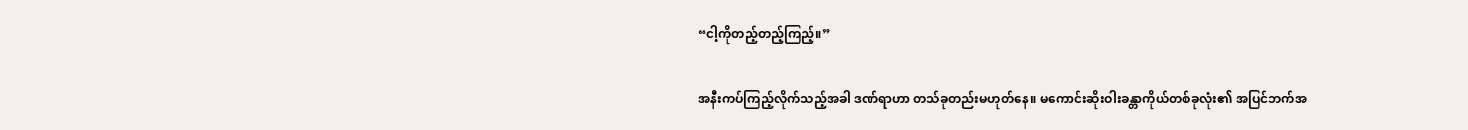“ငါ့ကိုတည့်တည့်ကြည့်။”

အနီးကပ်ကြည့်လိုက်သည့်အခါ ဒဏ်ရာဟာ တသ်ခုတည်းမဟုတ်နေ။ မကောင်းဆိုးဝါးခန္တာကိုယ်တစ်ခုလုံး၏ အပြင်ဘက်အ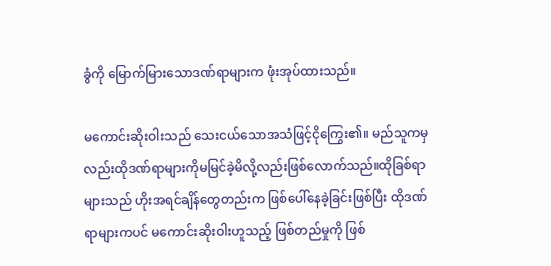ခွံကို မြောက်မြားသောဒဏ်ရာများက ဖုံးအုပ်ထားသည်။

မကောင်းဆိုးဝါးသည် သေးငယ်သောအသံဖြင့်ငိုကြွေး၏။ မည်သူကမှလည်းထိုဒဏ်ရာများကိုမမြင်ခဲ့မိလို့လည်းဖြစ်လောက်သည်။ထိုခြစ်ရာများသည် ဟိုးအရင်ချိန်တွေတည်းက ဖြစ်ပေါ်နေခဲ့ခြင်းဖြစ်ပြီး ထိုဒဏ်ရာများကပင် မကောင်းဆိုးဝါးဟူသည့် ဖြစ်တည်မှုကို ဖြစ်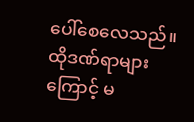ပေါ်စေလေသည်။ ထိုဒဏ်ရာများကြောင့် မ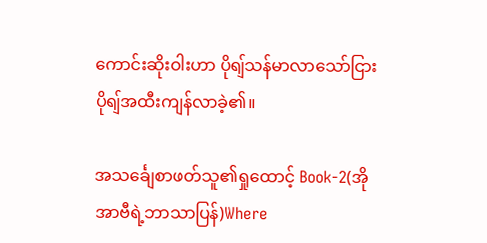ကောင်းဆိုးဝါးဟာ ပိုရျ်သန်မာလာသော်ငြား ပိုရျ်အထီးကျန်လာခဲ့၏။

အသင်္ချေစာဖတ်သူ၏ရှုထောင့် Book-2(အိုအာဗီရဲ့ဘာသာပြန်)Where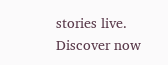stories live. Discover now